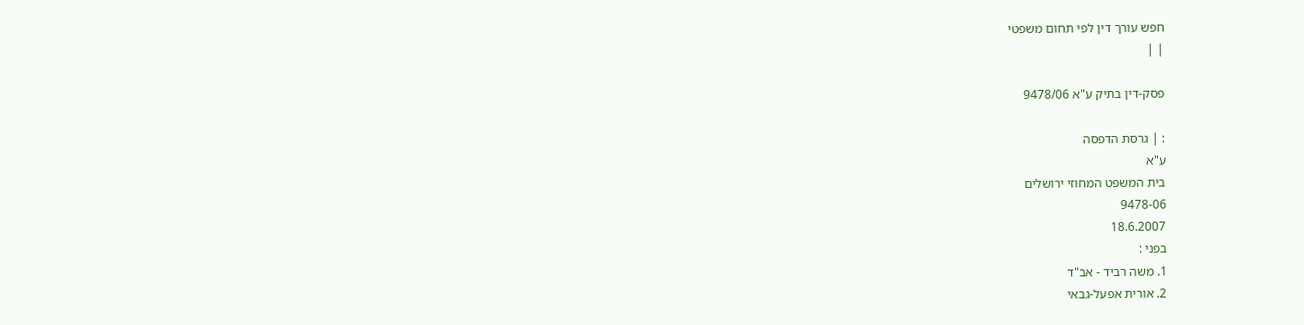חפש עורך דין לפי תחום משפטי
| |

פסק-דין בתיק ע"א 9478/06

: | גרסת הדפסה
ע"א
בית המשפט המחוזי ירושלים
9478-06
18.6.2007
בפני :
1. משה רביד - אב"ד
2. אורית אפעל-גבאי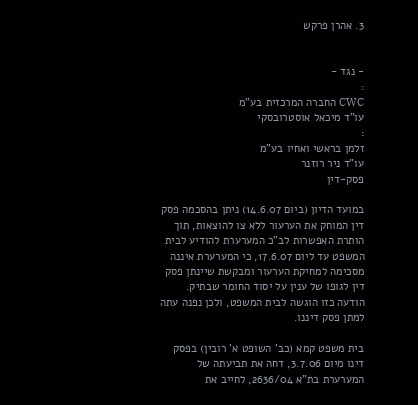3. אהרן פרקש


- נגד -
:
CWC החברה המרכזית בע"מ
עו"ד מיכאל אוסטרובסקי
:
זלמן בראשי ואחיו בע"מ
עו"ד ניר רוזנר
פסק-דין

במועד הדיון (ביום 14.6.07) ניתן בהסכמה פסק דין המוחק את הערעור ללא צו להוצאות, תוך הותרת האפשרות לב"כ המערערת להודיע לבית המשפט עד ליום 17.6.07, כי המערערת איננה מסכימה למחיקת הערעור ומבקשת שיינתן פסק דין לגופו של ענין על יסוד החומר שבתיק. הודעה כזו הוגשה לבית המשפט, ולכן נפנה עתה למתן פסק דיננו.

בית משפט קמא (כב' השופט א' רובין) בפסק דינו מיום 3.7.06, דחה את תביעתה של המערערת בת"א 2636/04, לחייב את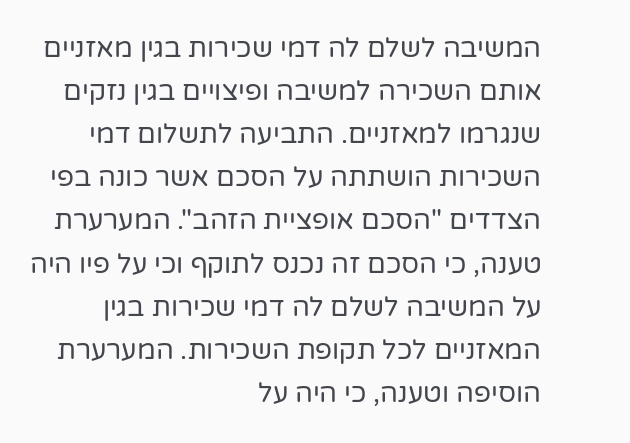המשיבה לשלם לה דמי שכירות בגין מאזניים אותם השכירה למשיבה ופיצויים בגין נזקים שנגרמו למאזניים. התביעה לתשלום דמי השכירות הושתתה על הסכם אשר כונה בפי הצדדים "הסכם אופציית הזהב". המערערת טענה, כי הסכם זה נכנס לתוקף וכי על פיו היה על המשיבה לשלם לה דמי שכירות בגין המאזניים לכל תקופת השכירות. המערערת הוסיפה וטענה, כי היה על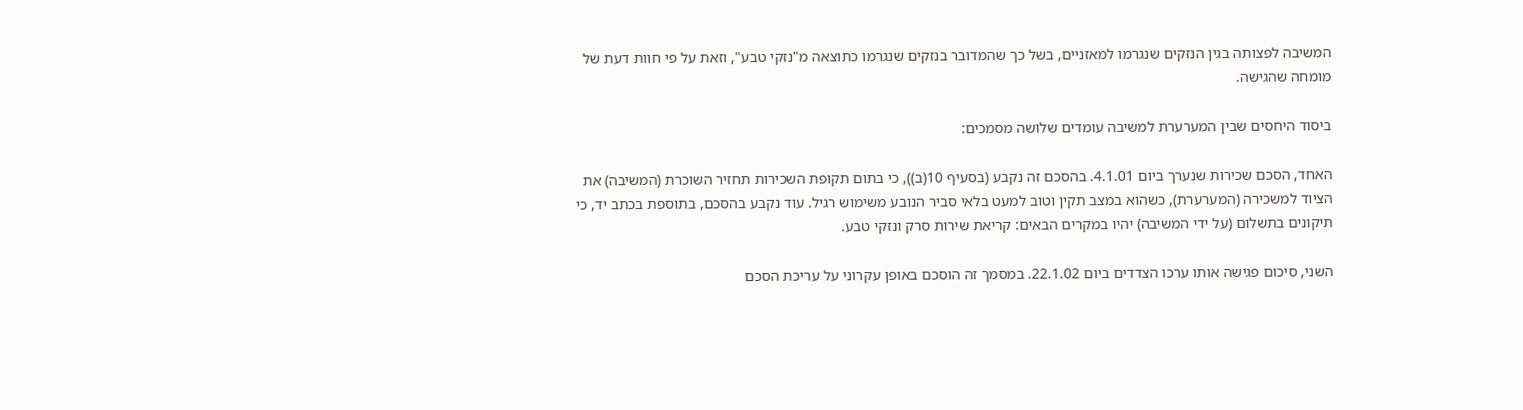המשיבה לפצותה בגין הנזקים שנגרמו למאזניים, בשל כך שהמדובר בנזקים שנגרמו כתוצאה מ"נזקי טבע", וזאת על פי חוות דעת של מומחה שהגישה.

ביסוד היחסים שבין המערערת למשיבה עומדים שלושה מסמכים:

האחד, הסכם שכירות שנערך ביום 4.1.01. בהסכם זה נקבע (בסעיף 10(ב)), כי בתום תקופת השכירות תחזיר השוכרת (המשיבה) את הציוד למשכירה (המערערת), כשהוא במצב תקין וטוב למעט בלאי סביר הנובע משימוש רגיל. עוד נקבע בהסכם, בתוספת בכתב יד, כי תיקונים בתשלום (על ידי המשיבה) יהיו במקרים הבאים: קריאת שירות סרק ונזקי טבע.

השני, סיכום פגישה אותו ערכו הצדדים ביום 22.1.02. במסמך זה הוסכם באופן עקרוני על עריכת הסכם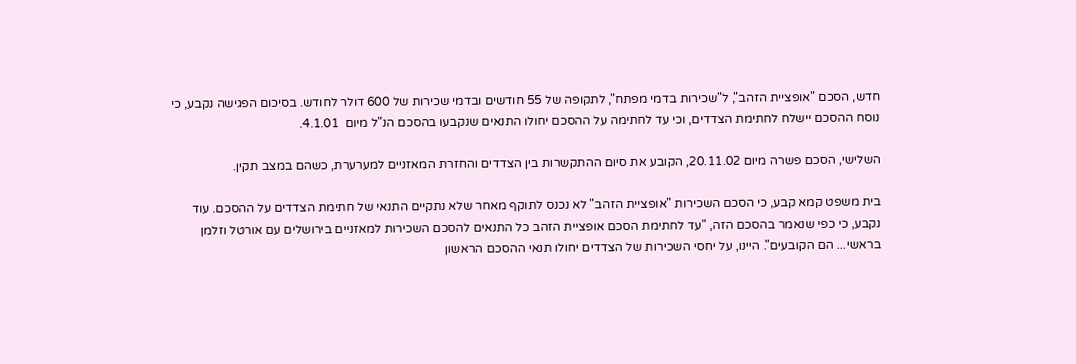חדש, הסכם "אופציית הזהב", ל"שכירות בדמי מפתח", לתקופה של 55 חודשים ובדמי שכירות של 600 דולר לחודש. בסיכום הפגישה נקבע, כי נוסח ההסכם יישלח לחתימת הצדדים, וכי עד לחתימה על ההסכם יחולו התנאים שנקבעו בהסכם הנ"ל מיום  4.1.01.

השלישי, הסכם פשרה מיום 20.11.02, הקובע את סיום ההתקשרות בין הצדדים והחזרת המאזניים למערערת, כשהם במצב תקין.

בית משפט קמא קבע, כי הסכם השכירות "אופציית הזהב" לא נכנס לתוקף מאחר שלא נתקיים התנאי של חתימת הצדדים על ההסכם. עוד נקבע, כי כפי שנאמר בהסכם הזה, "עד לחתימת הסכם אופציית הזהב כל התנאים להסכם השכירות למאזניים בירושלים עם אורטל וזלמן בראשי... הם הקובעים". היינו, על יחסי השכירות של הצדדים יחולו תנאי ההסכם הראשון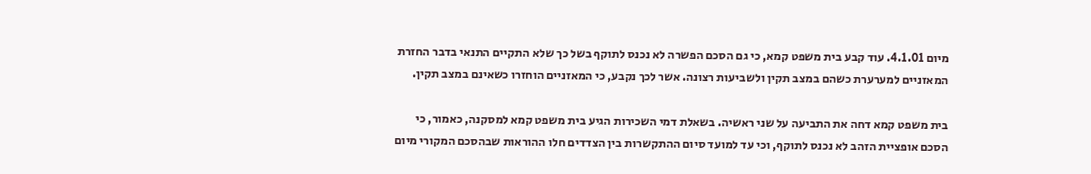מיום 4.1.01. עוד קבע בית משפט קמא, כי גם הסכם הפשרה לא נכנס לתוקף בשל כך שלא התקיים התנאי בדבר החזרת המאזניים למערערת כשהם במצב תקין ולשביעות רצונה. אשר לכך נקבע, כי המאזניים הוחזרו כשאינם במצב תקין.

בית משפט קמא דחה את התביעה על שני ראשיה. בשאלת דמי השכירות הגיע בית משפט קמא למסקנה, כאמור, כי הסכם אופציית הזהב לא נכנס לתוקף, וכי עד למועד סיום ההתקשרות בין הצדדים חלו ההוראות שבהסכם המקורי מיום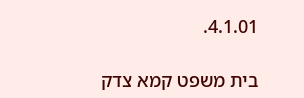4.1.01.

בית משפט קמא צדק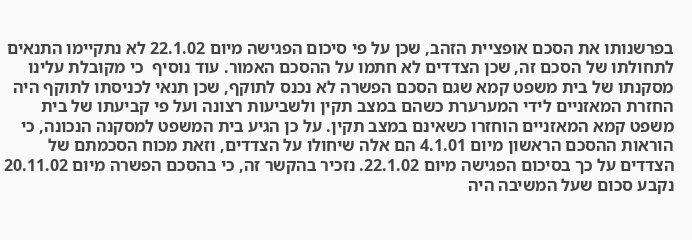בפרשנותו את הסכם אופציית הזהב, שכן על פי סיכום הפגישה מיום 22.1.02 לא נתקיימו התנאים לתחולתו של הסכם זה, שכן הצדדים לא חתמו על ההסכם האמור. עוד נוסיף  כי מקובלת עלינו מסקנתו של בית משפט קמא שגם הסכם הפשרה לא נכנס לתוקף, שכן תנאי לכניסתו לתוקף היה החזרת המאזניים לידי המערערת כשהם במצב תקין ולשביעות רצונה ועל פי קביעתו של בית משפט קמא המאזניים הוחזרו כשאינם במצב תקין. על כן הגיע בית המשפט למסקנה הנכונה, כי הוראות ההסכם הראשון מיום 4.1.01 הם אלה שיחולו על הצדדים, וזאת מכוח הסכמתם של הצדדים על כך בסיכום הפגישה מיום 22.1.02. נזכיר בהקשר זה, כי בהסכם הפשרה מיום 20.11.02 נקבע סכום שעל המשיבה היה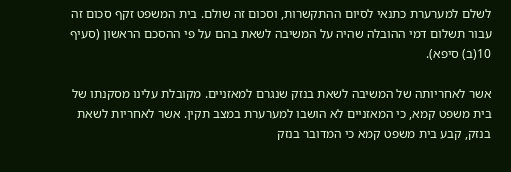לשלם למערערת כתנאי לסיום ההתקשרות, וסכום זה שולם. בית המשפט זקף סכום זה עבור תשלום דמי ההובלה שהיה על המשיבה לשאת בהם על פי ההסכם הראשון (סעיף 10(ב) סיפא).

אשר לאחריותה של המשיבה לשאת בנזק שנגרם למאזניים. מקובלת עלינו מסקנתו של בית משפט קמא, כי המאזניים לא הושבו למערערת במצב תקין. אשר לאחריות לשאת בנזק, קבע בית משפט קמא כי המדובר בנזק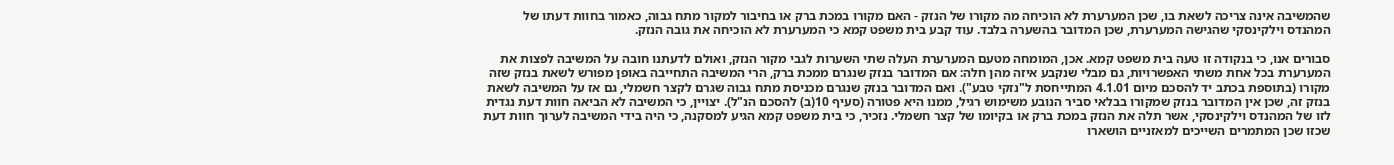שהמשיבה אינה צריכה לשאת בו, שכן המערערת לא הוכיחה מה מקורו של הנזק - האם מקורו במכת ברק או בחיבור למקור מתח גבוה, כאמור בחוות דעתו של המהנדס וילקינסקי שהגישה המערערת, שכן המדובר בהשערה בלבד. עוד קבע בית משפט קמא כי המערערת לא הוכיחה את גובה הנזק.

סבורים אנו, כי בנקודה זו טעה בית משפט קמא. אכן, המומחה מטעם המערערת העלה שתי השערות לגבי מקור הנזק, ואולם לדעתנו חובה על המשיבה לפצות את המערערת בכל אחת משתי האפשרויות, גם מבלי שנקבע איזה מהן חלה: אם המדובר בנזק שנגרם ממכת ברק, הרי המשיבה התחייבה באופן מפורש לשאת בנזק שזה מקורו (בתוספת בכתב יד להסכם מיום 4.1.01 המתייחסת ל"נזקי טבע"). ואם המדובר בנזק שנגרם מכניסת מתח גבוה שגרם לקצר חשמלי, גם אז על המשיבה לשאת בנזק זה, שכן אין המדובר בנזק שמקורו בבלאי סביר הנובע משימוש רגיל, ממנו היא פטורה (סעיף 10(ב) להסכם הנ"ל). יצויין, כי המשיבה לא הביאה חוות דעת נגדית לזו של המהנדס וילקינסקי, אשר תלה את הנזק במכת ברק או בקיומו של קצר חשמלי. נזכיר, כי בית משפט קמא הגיע למסקנה, כי היה בידי המשיבה לערוך חוות דעת שכזו שכן המתמרים השייכים למאזניים הושארו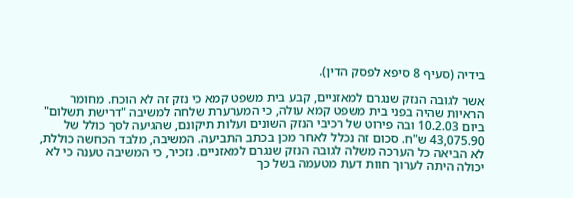בידיה (סעיף 8 סיפא לפסק הדין).

אשר לגובה הנזק שנגרם למאזניים, קבע בית משפט קמא כי נזק זה לא הוכח. מחומר הראיות שהיה בפני בית משפט קמא עולה, כי המערערת שלחה למשיבה "דרישת תשלום" ביום 10.2.03 ובה פירוט של רכיבי הנזק השונים ועלות תיקונם, שהגיעה לסך כולל של 43,075.90 ש"ח. סכום זה נכלל לאחר מכן בכתב התביעה. המשיבה, מלבד הכחשה כוללת,  לא הביאה כל הערכה משלה לגובה הנזק שנגרם למאזניים. נזכיר, כי המשיבה טענה כי לא יכולה היתה לערוך חוות דעת מטעמה בשל כך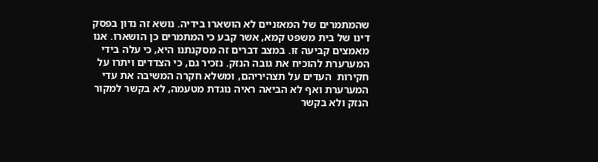שהמתמרים של המאזניים לא הושארו בידיה. נושא זה נדון בפסק דינו של בית משפט קמא, אשר קבע כי המתמרים כן הושארו. אנו מאמצים קביעה זו. במצב דברים זה מסקנתנו היא, כי עלה בידי המערערת להוכיח את גובה הנזק. נזכיר גם, כי הצדדים ויתרו על חקירות  העדים על תצהיריהם, ומשלא חקרה המשיבה את עדי המערערת ואף לא הביאה ראיה נוגדת מטעמה, לא בקשר למקור הנזק ולא בקשר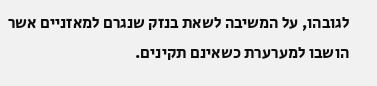לגובהו, על המשיבה לשאת בנזק שנגרם למאזניים אשר הושבו למערערת כשאינם תקינים.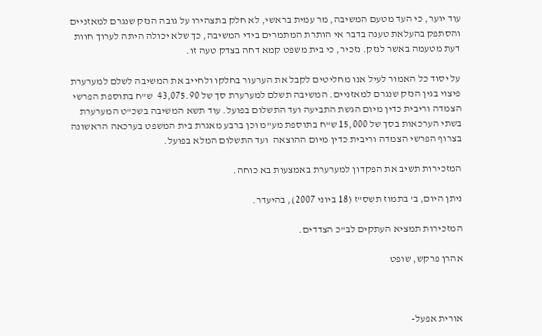עוד יוער, כי העד מטעם המשיבה, מר עמית בראשי, לא חלק בתצהירו על גובה הנזק שנגרם למאזניים והסתפק בהעלאת טענה בדבר אי הותרת המתמרים בידי המשיבה, כך שלא יכולה היתה לערוך חוות דעת מטעמה באשר לנזק. נזכיר, כי בית משפט קמא דחה בצדק טעה זו.

על יסוד כל האמור לעיל אנו מחליטים לקבל את הערעור בחלקו ולחייב את המשיבה לשלם למערערת פיצוי בגין הנזק שנגרם למאזניים. המשיבה תשלם למערערת סך של 43,075.90  ש"ח בתוספת הפרשי הצמדה וריבית כדין מיום הגשת התביעה ועד התשלום בפועל. עוד תשא המשיבה בשכ"ט המערערת בשתי הערכאות בסך של 15,000 ש"ח בתוספת מע"מ וכן ברבע מאגרת בית המשפט בערכאה הראשונה בצרוף הפרשי הצמדה וריבית כדין מיום ההוצאה  ועד התשלום המלא בפועל.

המזכירות תשיב את הפקדון למערערת באמצעות בא כוחה.

ניתן היום, ב' בתמוז תשס"ז (18 ביוני 2007), בהיעדר.

המזכירות תמציא העתקים לב"כ הצדדים.

אהרן פרקש, שופט



אורית אפעל-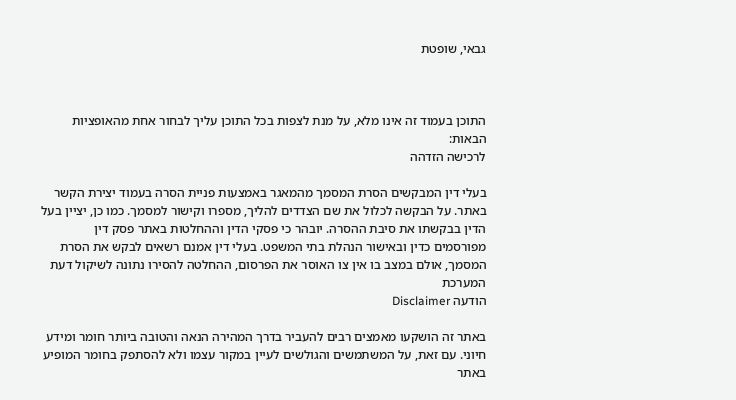גבאי, שופטת



התוכן בעמוד זה אינו מלא, על מנת לצפות בכל התוכן עליך לבחור אחת מהאופציות הבאות:
לרכישה הזדהה

בעלי דין המבקשים הסרת המסמך מהמאגר באמצעות פניית הסרה בעמוד יצירת הקשר באתר. על הבקשה לכלול את שם הצדדים להליך, מספרו וקישור למסמך. כמו כן, יציין בעל הדין בבקשתו את סיבת ההסרה. יובהר כי פסקי הדין וההחלטות באתר פסק דין מפורסמים כדין ובאישור הנהלת בתי המשפט. בעלי דין אמנם רשאים לבקש את הסרת המסמך, אולם במצב בו אין צו האוסר את הפרסום, ההחלטה להסירו נתונה לשיקול דעת המערכת
הודעה Disclaimer

באתר זה הושקעו מאמצים רבים להעביר בדרך המהירה הנאה והטובה ביותר חומר ומידע חיוני. עם זאת, על המשתמשים והגולשים לעיין במקור עצמו ולא להסתפק בחומר המופיע באתר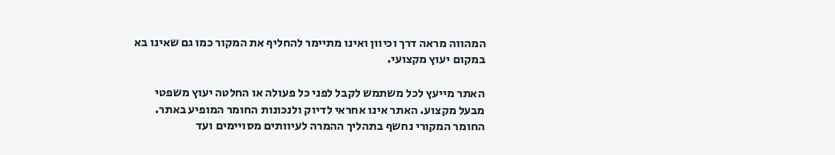המהווה מראה דרך וכיוון ואינו מתיימר להחליף את המקור כמו גם שאינו בא במקום יעוץ מקצועי.

האתר מייעץ לכל משתמש לקבל לפני כל פעולה או החלטה יעוץ משפטי מבעל מקצוע. האתר אינו אחראי לדיוק ולנכונות החומר המופיע באתר. החומר המקורי נחשף בתהליך ההמרה לעיוותים מסויימים ועד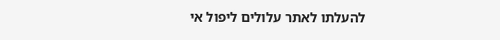להעלתו לאתר עלולים ליפול אי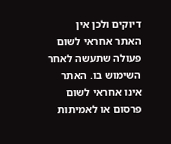דיוקים ולכן אין האתר אחראי לשום פעולה שתעשה לאחר השימוש בו. האתר אינו אחראי לשום פרסום או לאמיתות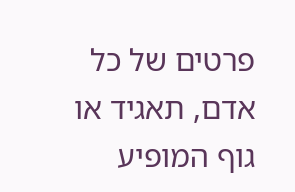פרטים של כל אדם, תאגיד או גוף המופיע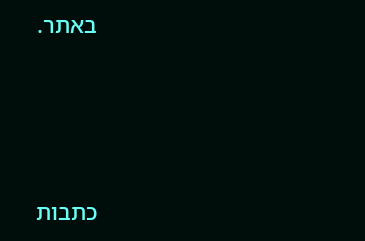באתר.




כתבות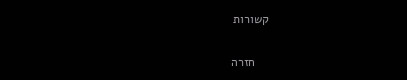קשורות

    חזרה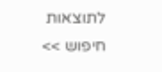לתוצאות חיפוש >>